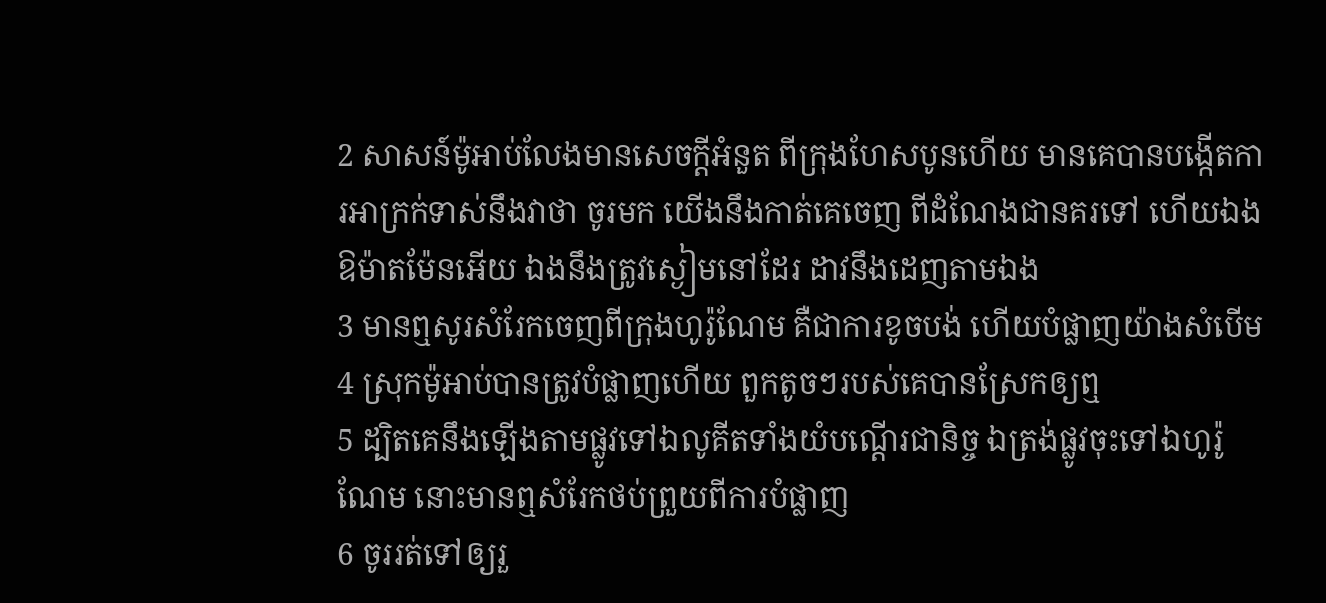2 សាសន៍ម៉ូអាប់លែងមានសេចក្តីអំនួត ពីក្រុងហែសបូនហើយ មានគេបានបង្កើតការអាក្រក់ទាស់នឹងវាថា ចូរមក យើងនឹងកាត់គេចេញ ពីដំណែងជានគរទៅ ហើយឯង ឱម៉ាតម៉ែនអើយ ឯងនឹងត្រូវស្ងៀមនៅដែរ ដាវនឹងដេញតាមឯង
3 មានឮសូរសំរែកចេញពីក្រុងហូរ៉ូណែម គឺជាការខូចបង់ ហើយបំផ្លាញយ៉ាងសំបើម
4 ស្រុកម៉ូអាប់បានត្រូវបំផ្លាញហើយ ពួកតូចៗរបស់គេបានស្រែកឲ្យឮ
5 ដ្បិតគេនឹងឡើងតាមផ្លូវទៅឯលូគីតទាំងយំបណ្តើរជានិច្ច ឯត្រង់ផ្លូវចុះទៅឯហូរ៉ូណែម នោះមានឮសំរែកថប់ព្រួយពីការបំផ្លាញ
6 ចូររត់ទៅឲ្យរួ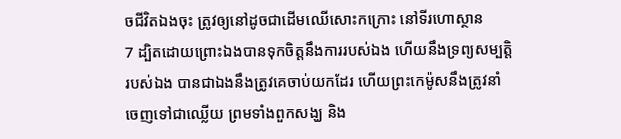ចជីវិតឯងចុះ ត្រូវឲ្យនៅដូចជាដើមឈើសោះកក្រោះ នៅទីរហោស្ថាន
7 ដ្បិតដោយព្រោះឯងបានទុកចិត្តនឹងការរបស់ឯង ហើយនឹងទ្រព្យសម្បត្តិរបស់ឯង បានជាឯងនឹងត្រូវគេចាប់យកដែរ ហើយព្រះកេម៉ូសនឹងត្រូវនាំចេញទៅជាឈ្លើយ ព្រមទាំងពួកសង្ឃ និង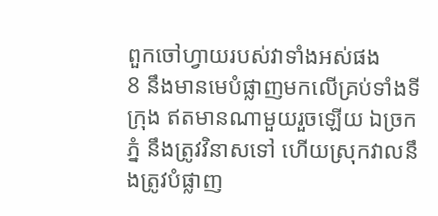ពួកចៅហ្វាយរបស់វាទាំងអស់ផង
8 នឹងមានមេបំផ្លាញមកលើគ្រប់ទាំងទីក្រុង ឥតមានណាមួយរួចឡើយ ឯច្រកភ្នំ នឹងត្រូវវិនាសទៅ ហើយស្រុកវាលនឹងត្រូវបំផ្លាញ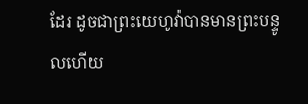ដែរ ដូចជាព្រះយេហូវ៉ាបានមានព្រះបន្ទូលហើយ